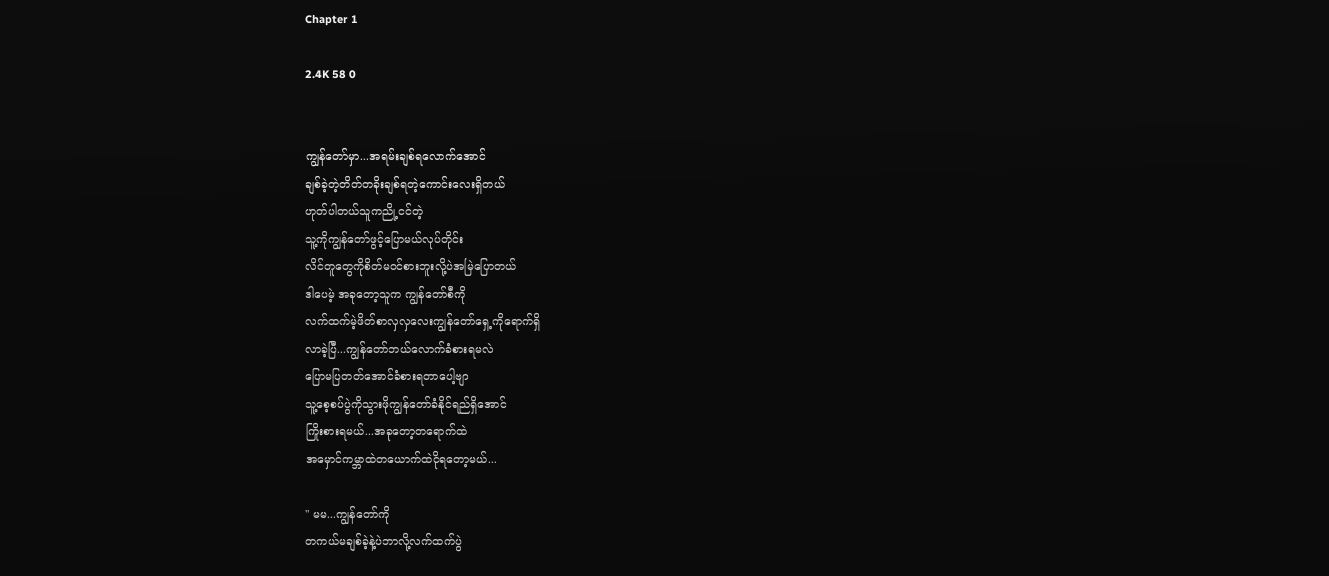Chapter 1

2.4K 58 0


ကျွန်တော်မှာ...အရမ်းချစ်ရလောက်အောင်
ချစ်ခဲ့တဲ့တိတ်တခိုးချစ်ရတဲ့ကောင်းလေးရှိတယ်
ဟုတ်ပါတယ်သူကညို့ငင်တဲ့
သူ့ကိုကျွန်တော်ဖွင့်ပြောမယ်လုပ်တိုင်း
လိင်တူတွေကိုစိတ်မဝင်စားဘူးလို့ပဲအမြဲပြောတယ်
ဒါပေမဲ့ အခုတော့သူက ကျွန်တော်စီကို
လက်ထက်မဲ့ဖိတ်စာလှလှလေးကျွန်တော်ရှေ့ကိုရောက်ရှိ
လာခဲ့ပြီ...ကျွန်တော်ဘယ်လောက်ခံစားရမလဲ
ပြောမပြတတ်အောင်ခံစားရတာပေါ့ဗျာ
သူ့စေ့စပ်ပွဲကိုသွားဖိုကျွန်တော်ခံနိုင်ရည်ရှိအောင်
ကြိုးစားရမယ်...အခုတော့တရောက်ထဲ
အမှောင်ကမ္ဘာထဲတယောက်ထဲငိုရတော့မယ်...

" မမ...ကျွန်တော်ကို
တကယ်မချစ်ခဲ့နဲ့ပဲဘာလို့လက်ထက်ပွဲ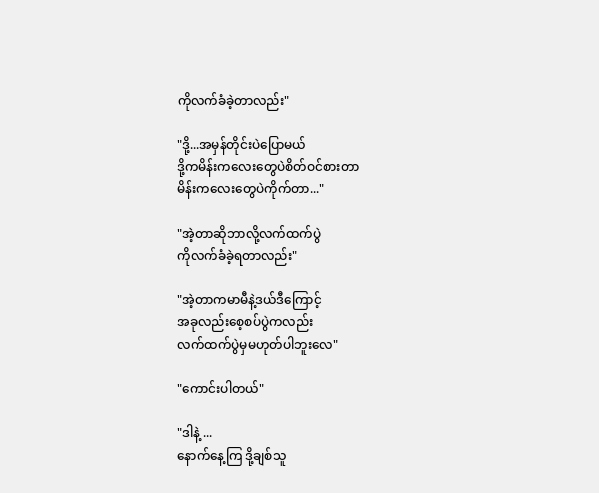ကိုလက်ခံခဲ့တာလည်း"

"ဒို့...အမှန်တိုင်းပဲပြောမယ်
ဒို့ကမိန်းကလေးတွေပဲစိတ်ဝင်စားတာ
မိန်းကလေးတွေပဲကိုက်တာ..."

"အဲ့တာဆိုဘာလို့လက်ထက်ပွဲ
ကိုလက်ခံခဲ့ရတာလည်း"

"အဲ့တာကမာမီနဲ့ဒယ်ဒီကြောင့်
အခုလည်းစေ့စပ်ပွဲကလည်း
လက်ထက်ပွဲမှမဟုတ်ပါဘူးလေ"

"ကောင်းပါတယ်"

"ဒါနဲ့ ...
နောက်နေ့ကြ ဒို့ချစ်သူ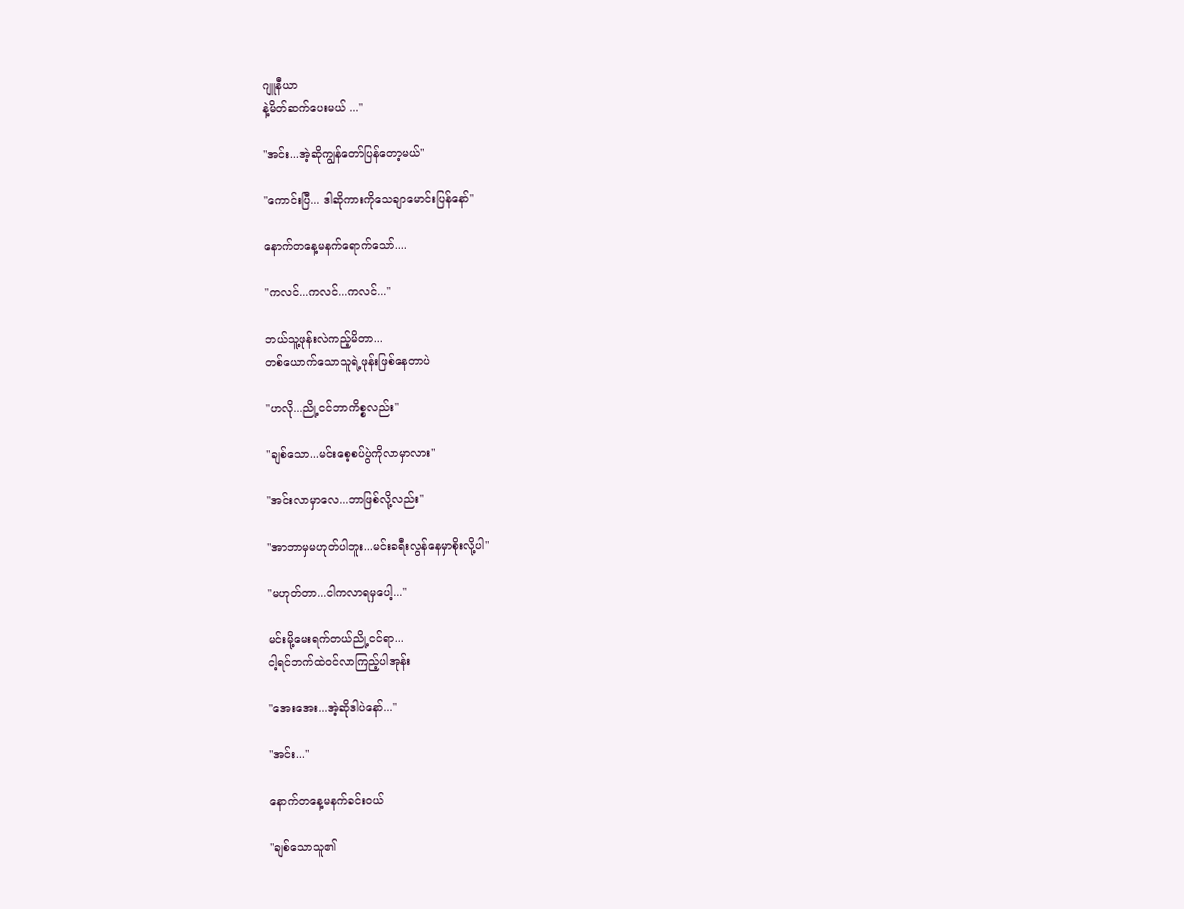ဂျူနီယာ
နဲ့မိတ်ဆက်ပေးမယ် ..."

"အင်း...အဲ့ဆိုကျွန်တော်ပြန်တော့မယ်"

"ကောင်းပြီ... ဒါဆိုကားကိုသေချာမောင်းပြန်နော်"

နောက်တနေ့မနက်ရောက်သော်....

"ကလင်...ကလင်...ကလင်..."

ဘယ်သူ့ဖုန်းလဲကည့်မိတာ...
တစ်ယောက်သောသူရဲ့ဖုန်းဖြစ်နေတာပဲ

"ဟလို...ညို့ငင်ဘာကိစ္စလည်း"

"ချစ်သော...မင်းစေ့စပ်ပွဲကိုလာမှာလား"

"အင်းလာမှာလေ...ဘာဖြစ်လို့လည်း"

"အာဘာမှမဟုတ်ပါဘူး...မင်းခရီးလွန်နေမှာစိုးလို့ပါ"

"မဟုတ်တာ...ငါကလာရမှပေါ့..."

မင်းမို့မေးရက်တယ်ညို့ငင်ရာ...
ငါ့ရင်ဘက်ထဲဝင်လာကြည့်ပါအုန်း

"အေးအေး...အဲ့ဆိုဒါပဲနော်..."

"အင်း..."

နောက်တနေ့မနက်ခင်းဝယ်

"ချစ်သောသူ၏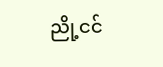ညို့ငင်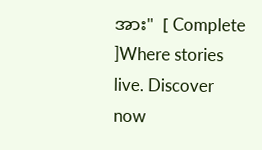အား"  [ Complete ]Where stories live. Discover now